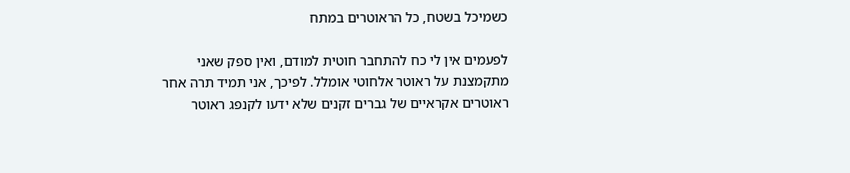כשמיכל בשטח, כל הראוטרים במתח

לפעמים אין לי כח להתחבר חוטית למודם, ואין ספק שאני מתקמצנת על ראוטר אלחוטי אומלל. לפיכך, אני תמיד תרה אחר ראוטרים אקראיים של גברים זקנים שלא ידעו לקנפג ראוטר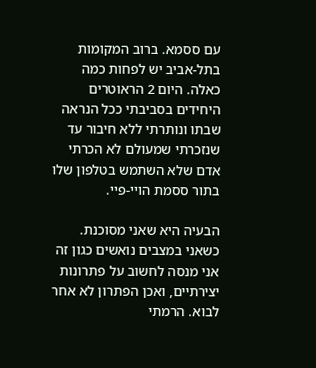עם ססמא. ברוב המקומות בתל-אביב יש לפחות כמה כאלה. היום 2 הראוטרים היחידים בסביבתי ככל הנראה שבתו ונותרתי ללא חיבור עד שנזכרתי שמעולם לא הכרתי אדם שלא השתמש בטלפון שלו בתור ססמת הויי-פיי.

הבעיה היא שאני מסוכנת. כשאני במצבים נואשים כגון זה אני מנסה לחשוב על פתרונות יצירתיים, ואכן הפתרון לא אחר לבוא. הרמתי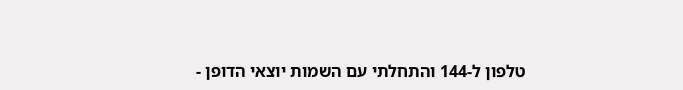טלפון ל-144 והתחלתי עם השמות יוצאי הדופן -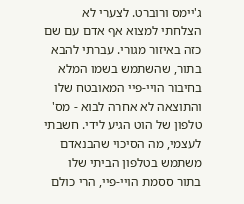ג'יימס ורוברט. לצערי לא הצלחתי למצוא אף אדם עם שם כזה באיזור מגורי. עברתי להבא בתור, שהשתמש בשמו המלא בחיבור הויי-פיי המאובטח שלו והתוצאה לא אחרה לבוא - מס' טלפון של הוט הגיע לידי. חשבתי לעצמי, מה הסיכוי שהבנאדם משתמש בטלפון הביתי שלו בתור ססמת הויי-פיי, הרי כולם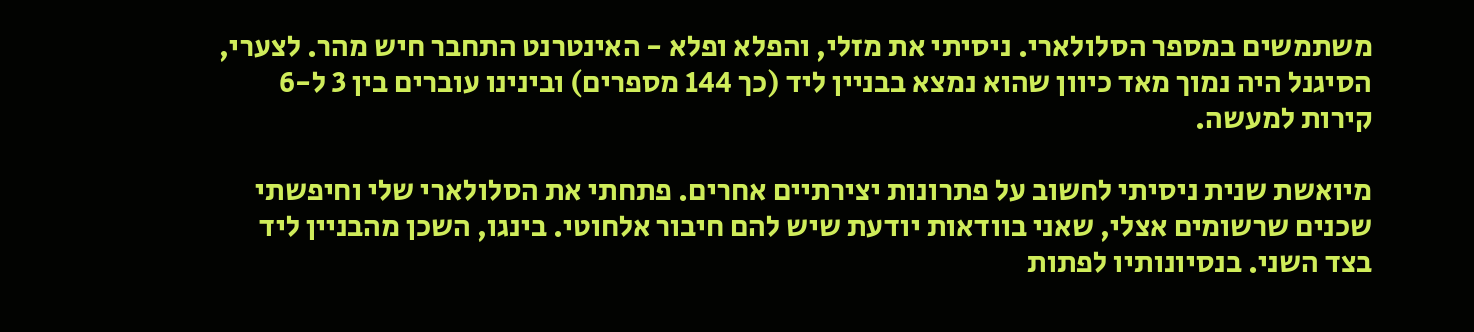משתמשים במספר הסלולארי. ניסיתי את מזלי, והפלא ופלא - האינטרנט התחבר חיש מהר. לצערי, הסיגנל היה נמוך מאד כיוון שהוא נמצא בבניין ליד (כך 144 מספרים) ובינינו עוברים בין 3 ל-6 קירות למעשה.

מיואשת שנית ניסיתי לחשוב על פתרונות יצירתיים אחרים. פתחתי את הסלולארי שלי וחיפשתי שכנים שרשומים אצלי, שאני בוודאות יודעת שיש להם חיבור אלחוטי. בינגו, השכן מהבניין ליד בצד השני. בנסיונותיו לפתות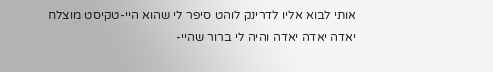אותי לבוא אליו לדרינק לוהט סיפר לי שהוא היי-טקיסט מוצלח יאדה יאדה יאדה והיה לי ברור שהיי-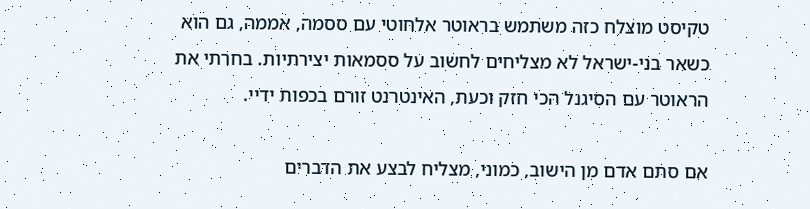טקיסט מוצלח כזה משתמש בראוטר אלחוטי עם ססמה, אממה, גם הוא כשאר בני-ישראל לא מצליחים לחשוב על ססמאות יצירתיות. בחרתי את הראוטר עם הסיגנל הכי חזק וכעת, האינטרנט זורם בכפות ידיי.

אם סתם אדם מן הישוב, כמוני, מצליח לבצע את הדברים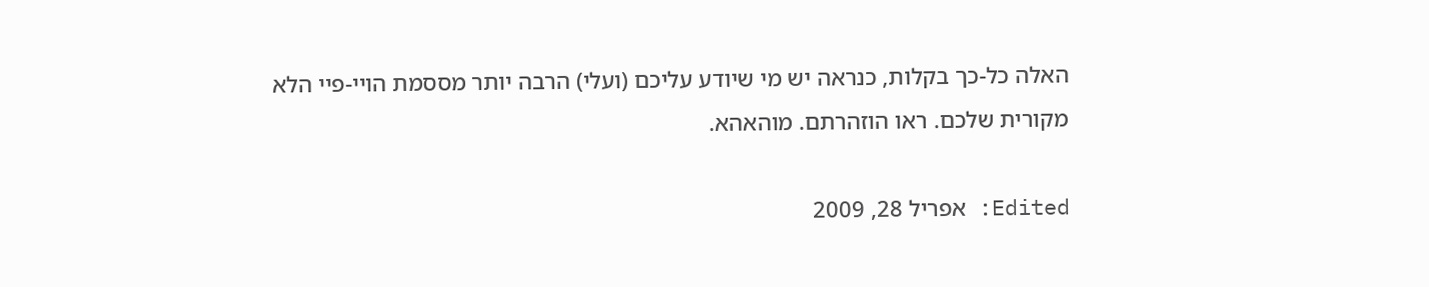האלה כל-כך בקלות, כנראה יש מי שיודע עליכם (ועלי) הרבה יותר מססמת הויי-פיי הלא מקורית שלכם. ראו הוזהרתם. מוהאהא.

Edited: אפריל 28, 2009